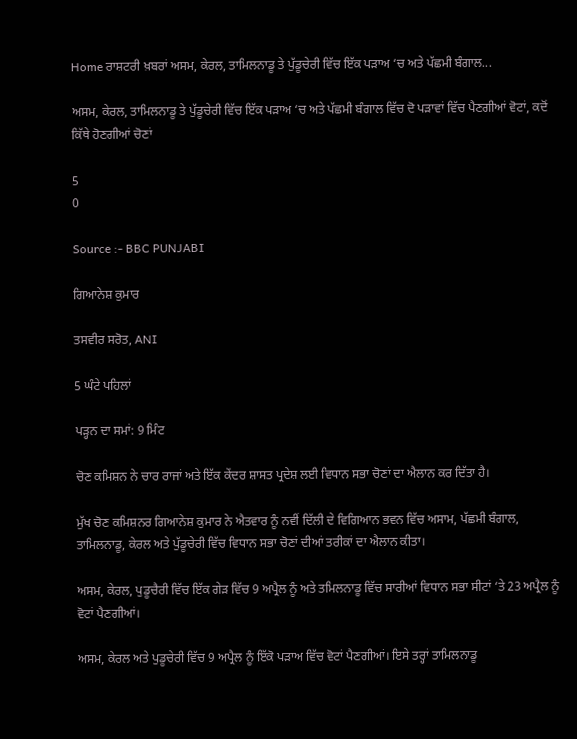Home ਰਾਸ਼ਟਰੀ ਖ਼ਬਰਾਂ ਅਸਮ, ਕੇਰਲ, ਤਾਮਿਲਨਾਡੂ ਤੇ ਪੁੱਡੂਚੇਰੀ ਵਿੱਚ ਇੱਕ ਪੜਾਅ ‘ਚ ਅਤੇ ਪੱਛਮੀ ਬੰਗਾਲ...

ਅਸਮ, ਕੇਰਲ, ਤਾਮਿਲਨਾਡੂ ਤੇ ਪੁੱਡੂਚੇਰੀ ਵਿੱਚ ਇੱਕ ਪੜਾਅ ‘ਚ ਅਤੇ ਪੱਛਮੀ ਬੰਗਾਲ ਵਿੱਚ ਦੋ ਪੜਾਵਾਂ ਵਿੱਚ ਪੈਣਗੀਆਂ ਵੋਟਾਂ, ਕਦੋਂ ਕਿੱਥੇ ਹੋਣਗੀਆਂ ਚੋਣਾਂ

5
0

Source :- BBC PUNJABI

ਗਿਆਨੇਸ਼ ਕੁਮਾਰ

ਤਸਵੀਰ ਸਰੋਤ, ANI

5 ਘੰਟੇ ਪਹਿਲਾਂ

ਪੜ੍ਹਨ ਦਾ ਸਮਾਂ: 9 ਮਿੰਟ

ਚੋਣ ਕਮਿਸ਼ਨ ਨੇ ਚਾਰ ਰਾਜਾਂ ਅਤੇ ਇੱਕ ਕੇਂਦਰ ਸ਼ਾਸਤ ਪ੍ਰਦੇਸ਼ ਲਈ ਵਿਧਾਨ ਸਭਾ ਚੋਣਾਂ ਦਾ ਐਲਾਨ ਕਰ ਦਿੱਤਾ ਹੈ।

ਮੁੱਖ ਚੋਣ ਕਮਿਸ਼ਨਰ ਗਿਆਨੇਸ਼ ਕੁਮਾਰ ਨੇ ਐਤਵਾਰ ਨੂੰ ਨਵੀਂ ਦਿੱਲੀ ਦੇ ਵਿਗਿਆਨ ਭਵਨ ਵਿੱਚ ਅਸਾਮ, ਪੱਛਮੀ ਬੰਗਾਲ, ਤਾਮਿਲਨਾਡੂ, ਕੇਰਲ ਅਤੇ ਪੁੱਡੂਚੇਰੀ ਵਿੱਚ ਵਿਧਾਨ ਸਭਾ ਚੋਣਾਂ ਦੀਆਂ ਤਰੀਕਾਂ ਦਾ ਐਲਾਨ ਕੀਤਾ।

ਅਸਮ, ਕੇਰਲ, ਪੁਡੂਚੈਰੀ ਵਿੱਚ ਇੱਕ ਗੇੜ ਵਿੱਚ 9 ਅਪ੍ਰੈਲ ਨੂੰ ਅਤੇ ਤਮਿਲਨਾਡੂ ਵਿੱਚ ਸਾਰੀਆਂ ਵਿਧਾਨ ਸਭਾ ਸੀਟਾਂ ‘ਤੇ 23 ਅਪ੍ਰੈਲ ਨੂੰ ਵੋਟਾਂ ਪੈਣਗੀਆਂ।

ਅਸਮ, ਕੇਰਲ ਅਤੇ ਪੁਡੂਚੇਰੀ ਵਿੱਚ 9 ਅਪ੍ਰੈਲ ਨੂੰ ਇੱਕੋ ਪੜਾਅ ਵਿੱਚ ਵੋਟਾਂ ਪੈਣਗੀਆਂ। ਇਸੇ ਤਰ੍ਹਾਂ ਤਾਮਿਲਨਾਡੂ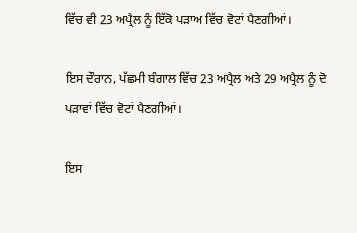ਵਿੱਚ ਵੀ 23 ਅਪ੍ਰੈਲ ਨੂੰ ਇੱਕੋ ਪੜਾਅ ਵਿੱਚ ਵੋਟਾਂ ਪੈਣਗੀਆਂ।

ਇਸ ਦੌਰਾਨ, ਪੱਛਮੀ ਬੰਗਾਲ ਵਿੱਚ 23 ਅਪ੍ਰੈਲ ਅਤੇ 29 ਅਪ੍ਰੈਲ ਨੂੰ ਦੋ ਪੜਾਵਾਂ ਵਿੱਚ ਵੋਟਾਂ ਪੈਣਗੀਆਂ।

ਇਸ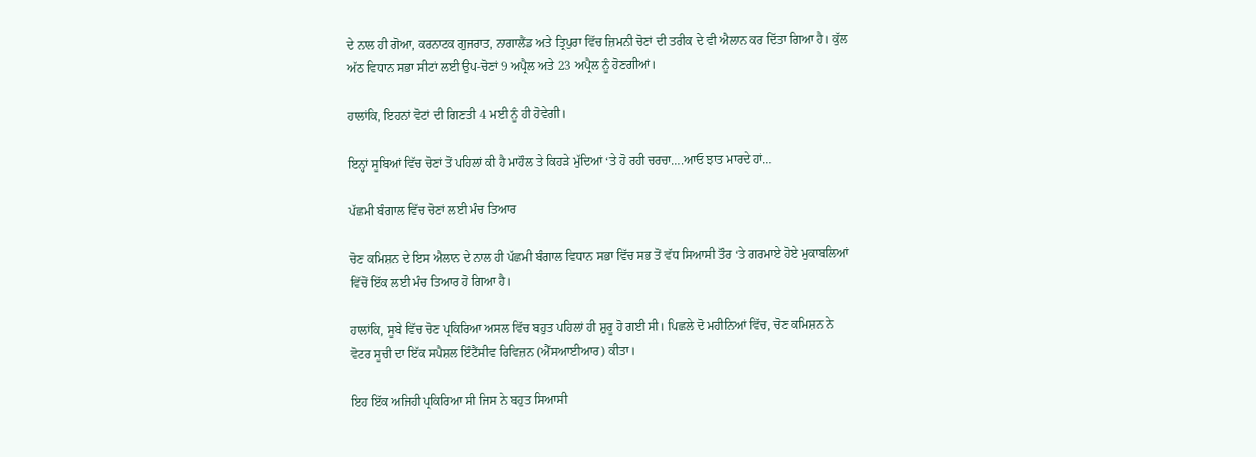ਦੇ ਨਾਲ ਹੀ ਗੋਆ, ਕਰਨਾਟਕ ਗੁਜਰਾਤ, ਨਾਗਾਲੈਂਡ ਅਤੇ ਤ੍ਰਿਪੁਰਾ ਵਿੱਚ ਜ਼ਿਮਨੀ ਚੋਣਾਂ ਦੀ ਤਰੀਕ ਦੇ ਵੀ ਐਲਾਨ ਕਰ ਦਿੱਤਾ ਗਿਆ ਹੈ। ਕੁੱਲ ਅੱਠ ਵਿਧਾਨ ਸਭਾ ਸੀਟਾਂ ਲਈ ਉਪ-ਚੋਣਾਂ 9 ਅਪ੍ਰੈਲ ਅਤੇ 23 ਅਪ੍ਰੈਲ ਨੂੰ ਹੋਣਗੀਆਂ।

ਹਾਲਾਂਕਿ, ਇਹਨਾਂ ਵੋਟਾਂ ਦੀ ਗਿਣਤੀ 4 ਮਈ ਨੂੰ ਹੀ ਹੋਵੇਗੀ।

ਇਨ੍ਹਾਂ ਸੂਬਿਆਂ ਵਿੱਚ ਚੋਣਾਂ ਤੋਂ ਪਹਿਲਾਂ ਕੀ ਹੈ ਮਾਹੌਲ ਤੇ ਕਿਹੜੇ ਮੁੱਦਿਆਂ ‘ਤੇ ਹੋ ਰਹੀ ਚਰਚਾ….ਆਓ ਝਾਤ ਮਾਰਦੇ ਹਾਂ…

ਪੱਛਮੀ ਬੰਗਾਲ ਵਿੱਚ ਚੋਣਾਂ ਲਈ ਮੰਚ ਤਿਆਰ

ਚੋਣ ਕਮਿਸ਼ਨ ਦੇ ਇਸ ਐਲਾਨ ਦੇ ਨਾਲ ਹੀ ਪੱਛਮੀ ਬੰਗਾਲ ਵਿਧਾਨ ਸਭਾ ਵਿੱਚ ਸਭ ਤੋਂ ਵੱਧ ਸਿਆਸੀ ਤੌਰ ‘ਤੇ ਗਰਮਾਏ ਹੋਏ ਮੁਕਾਬਲਿਆਂ ਵਿੱਚੋਂ ਇੱਕ ਲਈ ਮੰਚ ਤਿਆਰ ਹੋ ਗਿਆ ਹੈ।

ਹਾਲਾਂਕਿ, ਸੂਬੇ ਵਿੱਚ ਚੋਣ ਪ੍ਰਕਿਰਿਆ ਅਸਲ ਵਿੱਚ ਬਹੁਤ ਪਹਿਲਾਂ ਹੀ ਸ਼ੁਰੂ ਹੋ ਗਈ ਸੀ। ਪਿਛਲੇ ਦੋ ਮਹੀਨਿਆਂ ਵਿੱਚ, ਚੋਣ ਕਮਿਸ਼ਨ ਨੇ ਵੋਟਰ ਸੂਚੀ ਦਾ ਇੱਕ ਸਪੈਸ਼ਲ ਇੰਟੈਂਸੀਵ ਰਿਵਿਜ਼ਨ (ਐੱਸਆਈਆਰ) ਕੀਤਾ।

ਇਹ ਇੱਕ ਅਜਿਹੀ ਪ੍ਰਕਿਰਿਆ ਸੀ ਜਿਸ ਨੇ ਬਹੁਤ ਸਿਆਸੀ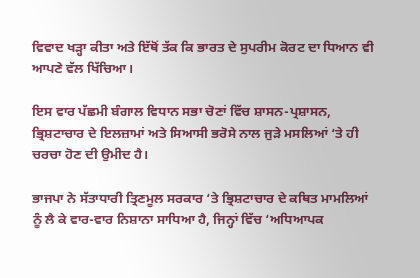ਵਿਵਾਦ ਖੜ੍ਹਾ ਕੀਤਾ ਅਤੇ ਇੱਥੋਂ ਤੱਕ ਕਿ ਭਾਰਤ ਦੇ ਸੁਪਰੀਮ ਕੋਰਟ ਦਾ ਧਿਆਨ ਵੀ ਆਪਣੇ ਵੱਲ ਖਿੱਚਿਆ।

ਇਸ ਵਾਰ ਪੱਛਮੀ ਬੰਗਾਲ ਵਿਧਾਨ ਸਭਾ ਚੋਣਾਂ ਵਿੱਚ ਸ਼ਾਸਨ-ਪ੍ਰਸ਼ਾਸਨ, ਭ੍ਰਿਸ਼ਟਾਚਾਰ ਦੇ ਇਲਜ਼ਾਮਾਂ ਅਤੇ ਸਿਆਸੀ ਭਰੋਸੇ ਨਾਲ ਜੁੜੇ ਮਸਲਿਆਂ ‘ਤੇ ਹੀ ਚਰਚਾ ਹੋਣ ਦੀ ਉਮੀਦ ਹੈ।

ਭਾਜਪਾ ਨੇ ਸੱਤਾਧਾਰੀ ਤ੍ਰਿਣਮੂਲ ਸਰਕਾਰ ‘ਤੇ ਭ੍ਰਿਸ਼ਟਾਚਾਰ ਦੇ ਕਥਿਤ ਮਾਮਲਿਆਂ ਨੂੰ ਲੈ ਕੇ ਵਾਰ-ਵਾਰ ਨਿਸ਼ਾਨਾ ਸਾਧਿਆ ਹੈ, ਜਿਨ੍ਹਾਂ ਵਿੱਚ ‘ਅਧਿਆਪਕ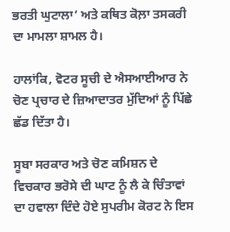ਭਰਤੀ ਘੁਟਾਲਾ’ ਅਤੇ ਕਥਿਤ ਕੋਲ਼ਾ ਤਸਕਰੀ ਦਾ ਮਾਮਲਾ ਸ਼ਾਮਲ ਹੈ।

ਹਾਲਾਂਕਿ, ਵੋਟਰ ਸੂਚੀ ਦੇ ਐਸਆਈਆਰ ਨੇ ਚੋਣ ਪ੍ਰਚਾਰ ਦੇ ਜ਼ਿਆਦਾਤਰ ਮੁੱਦਿਆਂ ਨੂੰ ਪਿੱਛੇ ਛੱਡ ਦਿੱਤਾ ਹੈ।

ਸੂਬਾ ਸਰਕਾਰ ਅਤੇ ਚੋਣ ਕਮਿਸ਼ਨ ਦੇ ਵਿਚਕਾਰ ਭਰੋਸੇ ਦੀ ਘਾਟ ਨੂੰ ਲੈ ਕੇ ਚਿੰਤਾਵਾਂ ਦਾ ਹਵਾਲਾ ਦਿੰਦੇ ਹੋਏ ਸੁਪਰੀਮ ਕੋਰਟ ਨੇ ਇਸ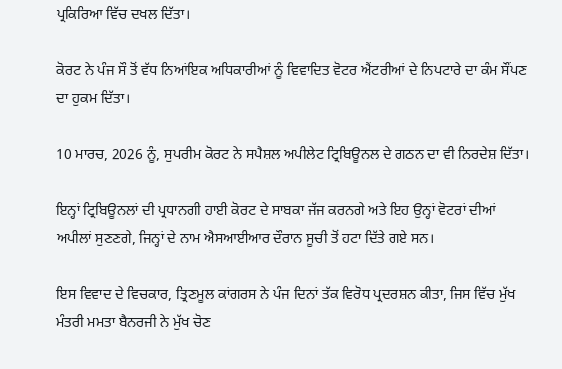ਪ੍ਰਕਿਰਿਆ ਵਿੱਚ ਦਖਲ ਦਿੱਤਾ।

ਕੋਰਟ ਨੇ ਪੰਜ ਸੌ ਤੋਂ ਵੱਧ ਨਿਆਂਇਕ ਅਧਿਕਾਰੀਆਂ ਨੂੰ ਵਿਵਾਦਿਤ ਵੋਟਰ ਐਂਟਰੀਆਂ ਦੇ ਨਿਪਟਾਰੇ ਦਾ ਕੰਮ ਸੌਂਪਣ ਦਾ ਹੁਕਮ ਦਿੱਤਾ।

10 ਮਾਰਚ, 2026 ਨੂੰ, ਸੁਪਰੀਮ ਕੋਰਟ ਨੇ ਸਪੈਸ਼ਲ ਅਪੀਲੇਟ ਟ੍ਰਿਬਿਊਨਲ ਦੇ ਗਠਨ ਦਾ ਵੀ ਨਿਰਦੇਸ਼ ਦਿੱਤਾ।

ਇਨ੍ਹਾਂ ਟ੍ਰਿਬਿਊਨਲਾਂ ਦੀ ਪ੍ਰਧਾਨਗੀ ਹਾਈ ਕੋਰਟ ਦੇ ਸਾਬਕਾ ਜੱਜ ਕਰਨਗੇ ਅਤੇ ਇਹ ਉਨ੍ਹਾਂ ਵੋਟਰਾਂ ਦੀਆਂ ਅਪੀਲਾਂ ਸੁਣਣਗੇ, ਜਿਨ੍ਹਾਂ ਦੇ ਨਾਮ ਐਸਆਈਆਰ ਦੌਰਾਨ ਸੂਚੀ ਤੋਂ ਹਟਾ ਦਿੱਤੇ ਗਏ ਸਨ।

ਇਸ ਵਿਵਾਦ ਦੇ ਵਿਚਕਾਰ, ਤ੍ਰਿਣਮੂਲ ਕਾਂਗਰਸ ਨੇ ਪੰਜ ਦਿਨਾਂ ਤੱਕ ਵਿਰੋਧ ਪ੍ਰਦਰਸ਼ਨ ਕੀਤਾ, ਜਿਸ ਵਿੱਚ ਮੁੱਖ ਮੰਤਰੀ ਮਮਤਾ ਬੈਨਰਜੀ ਨੇ ਮੁੱਖ ਚੋਣ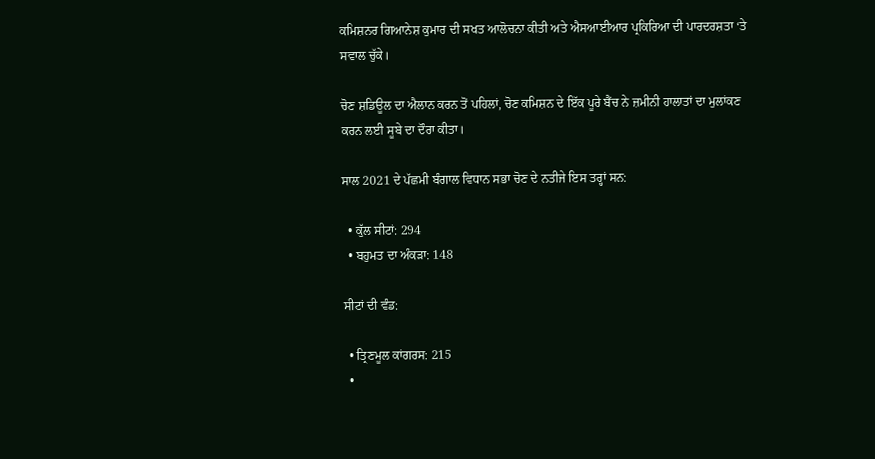ਕਮਿਸ਼ਨਰ ਗਿਆਨੇਸ਼ ਕੁਮਾਰ ਦੀ ਸਖਤ ਆਲੋਚਨਾ ਕੀਤੀ ਅਤੇ ਐਸਆਈਆਰ ਪ੍ਰਕਿਰਿਆ ਦੀ ਪਾਰਦਰਸ਼ਤਾ ‘ਤੇ ਸਵਾਲ ਚੁੱਕੇ।

ਚੋਣ ਸ਼ਡਿਊਲ ਦਾ ਐਲਾਨ ਕਰਨ ਤੋਂ ਪਹਿਲਾਂ, ਚੋਣ ਕਮਿਸ਼ਨ ਦੇ ਇੱਕ ਪੂਰੇ ਬੈਂਚ ਨੇ ਜ਼ਮੀਨੀ ਹਾਲਾਤਾਂ ਦਾ ਮੁਲਾਂਕਣ ਕਰਨ ਲਈ ਸੂਬੇ ਦਾ ਦੌਰਾ ਕੀਤਾ।

ਸਾਲ 2021 ਦੇ ਪੱਛਮੀ ਬੰਗਾਲ ਵਿਧਾਨ ਸਭਾ ਚੋਣ ਦੇ ਨਤੀਜੇ ਇਸ ਤਰ੍ਹਾਂ ਸਨ:

  • ਕੁੱਲ ਸੀਟਾਂ: 294
  • ਬਹੁਮਤ ਦਾ ਅੰਕੜਾ: 148

ਸੀਟਾਂ ਦੀ ਵੰਡ:

  • ਤ੍ਰਿਣਮੂਲ ਕਾਂਗਰਸ: 215
  •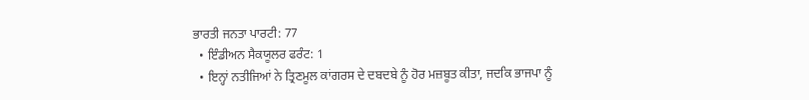ਭਾਰਤੀ ਜਨਤਾ ਪਾਰਟੀ: 77
  • ਇੰਡੀਅਨ ਸੈਕਯੂਲਰ ਫਰੰਟ: 1
  • ਇਨ੍ਹਾਂ ਨਤੀਜਿਆਂ ਨੇ ਤ੍ਰਿਣਮੂਲ ਕਾਂਗਰਸ ਦੇ ਦਬਦਬੇ ਨੂੰ ਹੋਰ ਮਜ਼ਬੂਤ ਕੀਤਾ, ਜਦਕਿ ਭਾਜਪਾ ਨੂੰ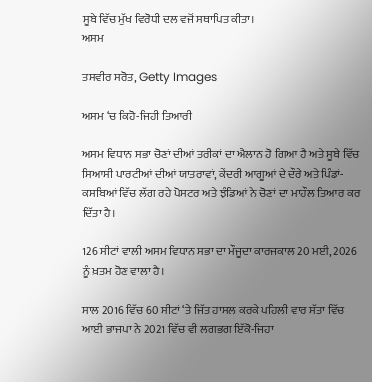ਸੂਬੇ ਵਿੱਚ ਮੁੱਖ ਵਿਰੋਧੀ ਦਲ ਵਜੋਂ ਸਥਾਪਿਤ ਕੀਤਾ।
ਅਸਮ

ਤਸਵੀਰ ਸਰੋਤ, Getty Images

ਅਸਮ ‘ਚ ਕਿਹੋ-ਜਿਹੀ ਤਿਆਰੀ

ਅਸਮ ਵਿਧਾਨ ਸਭਾ ਚੋਣਾਂ ਦੀਆਂ ਤਰੀਕਾਂ ਦਾ ਐਲਾਨ ਹੋ ਗਿਆ ਹੈ ਅਤੇ ਸੂਬੇ ਵਿੱਚ ਸਿਆਸੀ ਪਾਰਟੀਆਂ ਦੀਆਂ ਯਾਤਰਾਵਾਂ, ਕੇਂਦਰੀ ਆਗੂਆਂ ਦੇ ਦੌਰੇ ਅਤੇ ਪਿੰਡਾਂ-ਕਸਬਿਆਂ ਵਿੱਚ ਲੱਗ ਰਹੇ ਪੋਸਟਰ ਅਤੇ ਝੰਡਿਆਂ ਨੇ ਚੋਣਾਂ ਦਾ ਮਾਹੌਲ ਤਿਆਰ ਕਰ ਦਿੱਤਾ ਹੈ।

126 ਸੀਟਾਂ ਵਾਲੀ ਅਸਮ ਵਿਧਾਨ ਸਭਾ ਦਾ ਮੌਜੂਦਾ ਕਾਰਜਕਾਲ 20 ਮਈ, 2026 ਨੂੰ ਖ਼ਤਮ ਹੋਣ ਵਾਲਾ ਹੈ।

ਸਾਲ 2016 ਵਿੱਚ 60 ਸੀਟਾਂ ‘ਤੇ ਜਿੱਤ ਹਾਸਲ ਕਰਕੇ ਪਹਿਲੀ ਵਾਰ ਸੱਤਾ ਵਿੱਚ ਆਈ ਭਾਜਪਾ ਨੇ 2021 ਵਿੱਚ ਵੀ ਲਗਭਗ ਇੱਕੋ-ਜਿਹਾ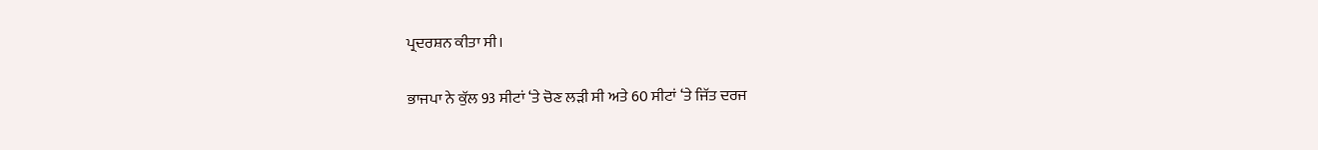ਪ੍ਰਦਰਸ਼ਨ ਕੀਤਾ ਸੀ।

ਭਾਜਪਾ ਨੇ ਕੁੱਲ 93 ਸੀਟਾਂ ‘ਤੇ ਚੋਣ ਲੜੀ ਸੀ ਅਤੇ 60 ਸੀਟਾਂ ‘ਤੇ ਜਿੱਤ ਦਰਜ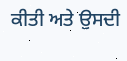ਕੀਤੀ ਅਤੇ ਉਸਦੀ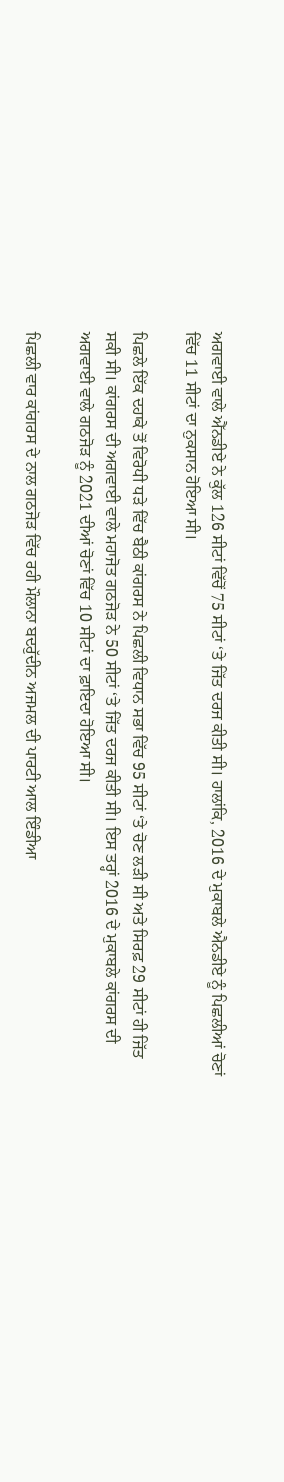ਅਗਵਾਈ ਵਾਲੇ ਐੱਨਡੀਏ ਨੇ ਕੁੱਲ 126 ਸੀਟਾਂ ਵਿੱਚੋਂ 75 ਸੀਟਾਂ ‘ਤੇ ਜਿੱਤ ਦਰਜ ਕੀਤੀ ਸੀ। ਹਾਲਾਂਕਿ, 2016 ਦੇ ਮੁਕਾਬਲੇ ਐਨਡੀਏ ਨੂੰ ਪਿਛਲੀਆਂ ਚੋਣਾਂ ਵਿੱਚ 11 ਸੀਟਾਂ ਦਾ ਨੁਕਸਾਨ ਹੋਇਆ ਸੀ।

ਪਿਛਲੇ ਇੱਕ ਦਹਾਕੇ ਤੋਂ ਵਿਰੋਧੀ ਧੜੇ ਵਿੱਚ ਬੈਠੀ ਕਾਂਗਰਸ ਨੇ ਪਿਛਲੀ ਵਿਧਾਨ ਸਭਾ ਵਿੱਚ 95 ਸੀਟਾਂ ‘ਤੇ ਚੋਣ ਲੜੀ ਸੀ ਅਤੇ ਸਿਰਫ਼ 29 ਸੀਟਾਂ ਹੀ ਜਿੱਤ ਸਕੀ ਸੀ। ਕਾਂਗਰਸ ਦੀ ਅਗਵਾਈ ਵਾਲੇ ਮਹਾਜੋਤ ਗਠਜੋੜ ਨੇ 50 ਸੀਟਾਂ ‘ਤੇ ਜਿੱਤ ਦਰਜ ਕੀਤੀ ਸੀ। ਇਸ ਤਰ੍ਹਾਂ 2016 ਦੇ ਮੁਕਾਬਲੇ ਕਾਂਗਰਸ ਦੀ ਅਗਵਾਈ ਵਾਲੇ ਗਠਜੋੜ ਨੂੰ 2021 ਦੀਆਂ ਚੋਣਾਂ ਵਿੱਚ 10 ਸੀਟਾਂ ਦਾ ਫ਼ਾਇਦਾ ਹੋਇਆ ਸੀ।

ਪਿਛਲੀ ਵਾਰ ਕਾਂਗਰਸ ਦੇ ਨਾਲ ਗਠਜੋੜ ਵਿੱਚ ਰਹੀ ਮੌਲਾਨਾ ਬਦਰੁੱਦੀਨ ਅਜਮਲ ਦੀ ਪਾਰਟੀ ਆਲ ਇੰਡੀਆ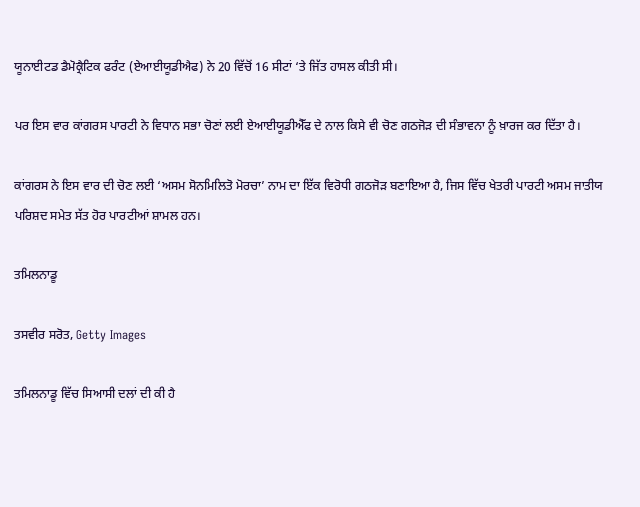ਯੂਨਾਈਟਡ ਡੈਮੋਕ੍ਰੈਟਿਕ ਫਰੰਟ (ਏਆਈਯੂਡੀਐਫ) ਨੇ 20 ਵਿੱਚੋਂ 16 ਸੀਟਾਂ ‘ਤੇ ਜਿੱਤ ਹਾਸਲ ਕੀਤੀ ਸੀ।

ਪਰ ਇਸ ਵਾਰ ਕਾਂਗਰਸ ਪਾਰਟੀ ਨੇ ਵਿਧਾਨ ਸਭਾ ਚੋਣਾਂ ਲਈ ਏਆਈਯੂਡੀਐੱਫ ਦੇ ਨਾਲ ਕਿਸੇ ਵੀ ਚੋਣ ਗਠਜੋੜ ਦੀ ਸੰਭਾਵਨਾ ਨੂੰ ਖ਼ਾਰਜ ਕਰ ਦਿੱਤਾ ਹੈ।

ਕਾਂਗਰਸ ਨੇ ਇਸ ਵਾਰ ਦੀ ਚੋਣ ਲਈ ‘ਅਸਮ ਸੋਨਮਿਲਿਤੋ ਮੋਰਚਾ’ ਨਾਮ ਦਾ ਇੱਕ ਵਿਰੋਧੀ ਗਠਜੋੜ ਬਣਾਇਆ ਹੈ, ਜਿਸ ਵਿੱਚ ਖੇਤਰੀ ਪਾਰਟੀ ਅਸਮ ਜਾਤੀਯ ਪਰਿਸ਼ਦ ਸਮੇਤ ਸੱਤ ਹੋਰ ਪਾਰਟੀਆਂ ਸ਼ਾਮਲ ਹਨ।

ਤਮਿਲਨਾਡੂ

ਤਸਵੀਰ ਸਰੋਤ, Getty Images

ਤਮਿਲਨਾਡੂ ਵਿੱਚ ਸਿਆਸੀ ਦਲਾਂ ਦੀ ਕੀ ਹੈ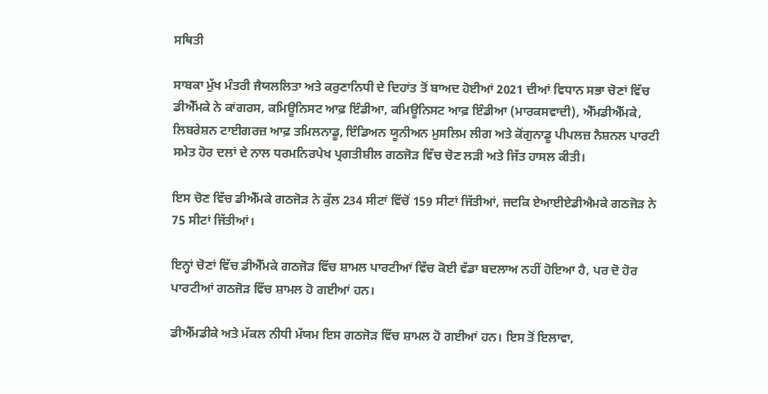ਸਥਿਤੀ

ਸਾਬਕਾ ਮੁੱਖ ਮੰਤਰੀ ਜੈਯਲਲਿਤਾ ਅਤੇ ਕਰੁਣਾਨਿਧੀ ਦੇ ਦਿਹਾਂਤ ਤੋਂ ਬਾਅਦ ਹੋਈਆਂ 2021 ਦੀਆਂ ਵਿਧਾਨ ਸਭਾ ਚੋਣਾਂ ਵਿੱਚ ਡੀਐੱਮਕੇ ਨੇ ਕਾਂਗਰਸ, ਕਮਿਊਨਿਸਟ ਆਫ਼ ਇੰਡੀਆ, ਕਮਿਊਨਿਸਟ ਆਫ਼ ਇੰਡੀਆ (ਮਾਰਕਸਵਾਦੀ), ਐੱਮਡੀਐੱਮਕੇ, ਲਿਬਰੇਸ਼ਨ ਟਾਈਗਰਜ਼ ਆਫ਼ ਤਮਿਲਨਾਡੂ, ਇੰਡਿਅਨ ਯੂਨੀਅਨ ਮੁਸਲਿਮ ਲੀਗ ਅਤੇ ਕੋਂਗੁਨਾਡੂ ਪੀਪਲਜ਼ ਨੈਸ਼ਨਲ ਪਾਰਟੀ ਸਮੇਤ ਹੋਰ ਦਲਾਂ ਦੇ ਨਾਲ ਧਰਮਨਿਰਪੇਖ ਪ੍ਰਗਤੀਸ਼ੀਲ ਗਠਜੋੜ ਵਿੱਚ ਚੋਣ ਲੜੀ ਅਤੇ ਜਿੱਤ ਹਾਸਲ ਕੀਤੀ।

ਇਸ ਚੋਣ ਵਿੱਚ ਡੀਐੱਮਕੇ ਗਠਜੋੜ ਨੇ ਕੁੱਲ 234 ਸੀਟਾਂ ਵਿੱਚੋਂ 159 ਸੀਟਾਂ ਜਿੱਤੀਆਂ, ਜਦਕਿ ਏਆਈਏਡੀਐਮਕੇ ਗਠਜੋੜ ਨੇ 75 ਸੀਟਾਂ ਜਿੱਤੀਆਂ।

ਇਨ੍ਹਾਂ ਚੋਣਾਂ ਵਿੱਚ ਡੀਐੱਮਕੇ ਗਠਜੋੜ ਵਿੱਚ ਸ਼ਾਮਲ ਪਾਰਟੀਆਂ ਵਿੱਚ ਕੋਈ ਵੱਡਾ ਬਦਲਾਅ ਨਹੀਂ ਹੋਇਆ ਹੈ, ਪਰ ਦੋ ਹੋਰ ਪਾਰਟੀਆਂ ਗਠਜੋੜ ਵਿੱਚ ਸ਼ਾਮਲ ਹੋ ਗਈਆਂ ਹਨ।

ਡੀਐੱਮਡੀਕੇ ਅਤੇ ਮੱਕਲ ਨੀਧੀ ਮੱਯਮ ਇਸ ਗਠਜੋੜ ਵਿੱਚ ਸ਼ਾਮਲ ਹੋ ਗਈਆਂ ਹਨ। ਇਸ ਤੋਂ ਇਲਾਵਾ,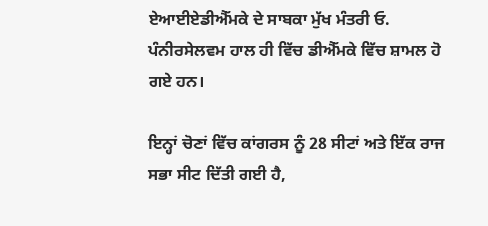ਏਆਈਏਡੀਐੱਮਕੇ ਦੇ ਸਾਬਕਾ ਮੁੱਖ ਮੰਤਰੀ ਓ. ਪੰਨੀਰਸੇਲਵਮ ਹਾਲ ਹੀ ਵਿੱਚ ਡੀਐੱਮਕੇ ਵਿੱਚ ਸ਼ਾਮਲ ਹੋ ਗਏ ਹਨ।

ਇਨ੍ਹਾਂ ਚੋਣਾਂ ਵਿੱਚ ਕਾਂਗਰਸ ਨੂੰ 28 ਸੀਟਾਂ ਅਤੇ ਇੱਕ ਰਾਜ ਸਭਾ ਸੀਟ ਦਿੱਤੀ ਗਈ ਹੈ,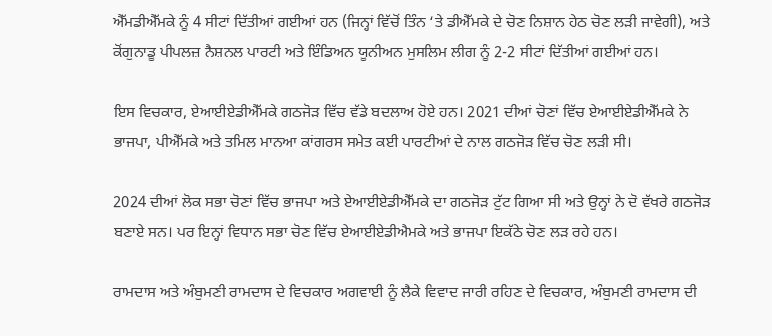ਐੱਮਡੀਐੱਮਕੇ ਨੂੰ 4 ਸੀਟਾਂ ਦਿੱਤੀਆਂ ਗਈਆਂ ਹਨ (ਜਿਨ੍ਹਾਂ ਵਿੱਚੋਂ ਤਿੰਨ ‘ਤੇ ਡੀਐੱਮਕੇ ਦੇ ਚੋਣ ਨਿਸ਼ਾਨ ਹੇਠ ਚੋਣ ਲੜੀ ਜਾਵੇਗੀ), ਅਤੇ ਕੋਂਗੁਨਾਡੂ ਪੀਪਲਜ਼ ਨੈਸ਼ਨਲ ਪਾਰਟੀ ਅਤੇ ਇੰਡਿਅਨ ਯੂਨੀਅਨ ਮੁਸਲਿਮ ਲੀਗ ਨੂੰ 2-2 ਸੀਟਾਂ ਦਿੱਤੀਆਂ ਗਈਆਂ ਹਨ।

ਇਸ ਵਿਚਕਾਰ, ਏਆਈਏਡੀਐੱਮਕੇ ਗਠਜੋੜ ਵਿੱਚ ਵੱਡੇ ਬਦਲਾਅ ਹੋਏ ਹਨ। 2021 ਦੀਆਂ ਚੋਣਾਂ ਵਿੱਚ ਏਆਈਏਡੀਐੱਮਕੇ ਨੇ ਭਾਜਪਾ, ਪੀਐੱਮਕੇ ਅਤੇ ਤਮਿਲ ਮਾਨਆ ਕਾਂਗਰਸ ਸਮੇਤ ਕਈ ਪਾਰਟੀਆਂ ਦੇ ਨਾਲ ਗਠਜੋੜ ਵਿੱਚ ਚੋਣ ਲੜੀ ਸੀ।

2024 ਦੀਆਂ ਲੋਕ ਸਭਾ ਚੋਣਾਂ ਵਿੱਚ ਭਾਜਪਾ ਅਤੇ ਏਆਈਏਡੀਐੱਮਕੇ ਦਾ ਗਠਜੋੜ ਟੁੱਟ ਗਿਆ ਸੀ ਅਤੇ ਉਨ੍ਹਾਂ ਨੇ ਦੋ ਵੱਖਰੇ ਗਠਜੋੜ ਬਣਾਏ ਸਨ। ਪਰ ਇਨ੍ਹਾਂ ਵਿਧਾਨ ਸਭਾ ਚੋਣ ਵਿੱਚ ਏਆਈਏਡੀਐਮਕੇ ਅਤੇ ਭਾਜਪਾ ਇਕੱਠੇ ਚੋਣ ਲੜ ਰਹੇ ਹਨ।

ਰਾਮਦਾਸ ਅਤੇ ਅੰਬੁਮਣੀ ਰਾਮਦਾਸ ਦੇ ਵਿਚਕਾਰ ਅਗਵਾਈ ਨੂੰ ਲੈਕੇ ਵਿਵਾਦ ਜਾਰੀ ਰਹਿਣ ਦੇ ਵਿਚਕਾਰ, ਅੰਬੁਮਣੀ ਰਾਮਦਾਸ ਦੀ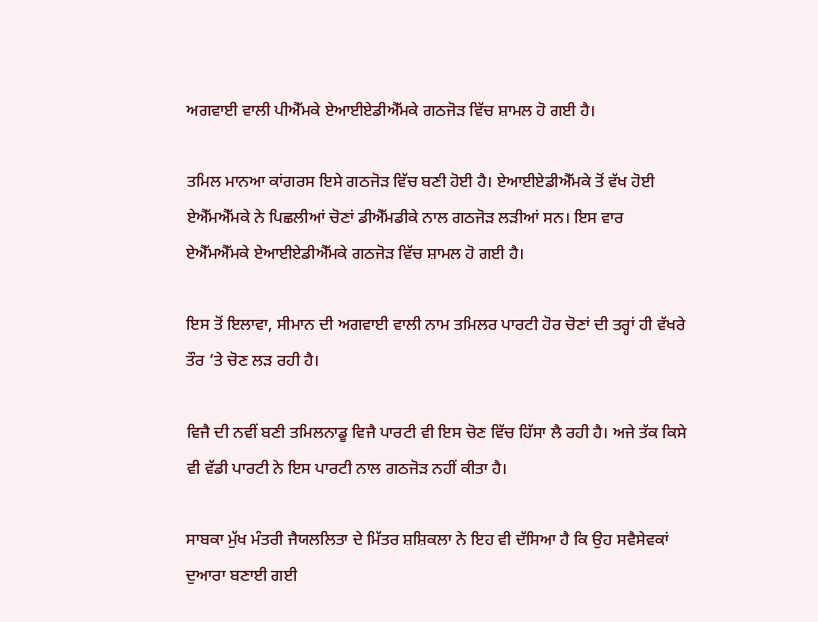ਅਗਵਾਈ ਵਾਲੀ ਪੀਐੱਮਕੇ ਏਆਈਏਡੀਐੱਮਕੇ ਗਠਜੋੜ ਵਿੱਚ ਸ਼ਾਮਲ ਹੋ ਗਈ ਹੈ।

ਤਮਿਲ ਮਾਨਆ ਕਾਂਗਰਸ ਇਸੇ ਗਠਜੋੜ ਵਿੱਚ ਬਣੀ ਹੋਈ ਹੈ। ਏਆਈਏਡੀਐੱਮਕੇ ਤੋਂ ਵੱਖ ਹੋਈ ਏਐੱਮਐੱਮਕੇ ਨੇ ਪਿਛਲੀਆਂ ਚੋਣਾਂ ਡੀਐੱਮਡੀਕੇ ਨਾਲ ਗਠਜੋੜ ਲੜੀਆਂ ਸਨ। ਇਸ ਵਾਰ ਏਐੱਮਐੱਮਕੇ ਏਆਈਏਡੀਐੱਮਕੇ ਗਠਜੋੜ ਵਿੱਚ ਸ਼ਾਮਲ ਹੋ ਗਈ ਹੈ।

ਇਸ ਤੋਂ ਇਲਾਵਾ, ਸੀਮਾਨ ਦੀ ਅਗਵਾਈ ਵਾਲੀ ਨਾਮ ਤਮਿਲਰ ਪਾਰਟੀ ਹੋਰ ਚੋਣਾਂ ਦੀ ਤਰ੍ਹਾਂ ਹੀ ਵੱਖਰੇ ਤੌਰ ‘ਤੇ ਚੋਣ ਲੜ ਰਹੀ ਹੈ।

ਵਿਜੈ ਦੀ ਨਵੀਂ ਬਣੀ ਤਮਿਲਨਾਡੂ ਵਿਜੈ ਪਾਰਟੀ ਵੀ ਇਸ ਚੋਣ ਵਿੱਚ ਹਿੱਸਾ ਲੈ ਰਹੀ ਹੈ। ਅਜੇ ਤੱਕ ਕਿਸੇ ਵੀ ਵੱਡੀ ਪਾਰਟੀ ਨੇ ਇਸ ਪਾਰਟੀ ਨਾਲ ਗਠਜੋੜ ਨਹੀਂ ਕੀਤਾ ਹੈ।

ਸਾਬਕਾ ਮੁੱਖ ਮੰਤਰੀ ਜੈਯਲਲਿਤਾ ਦੇ ਮਿੱਤਰ ਸ਼ਸ਼ਿਕਲਾ ਨੇ ਇਹ ਵੀ ਦੱਸਿਆ ਹੈ ਕਿ ਉਹ ਸਵੈਸੇਵਕਾਂ ਦੁਆਰਾ ਬਣਾਈ ਗਈ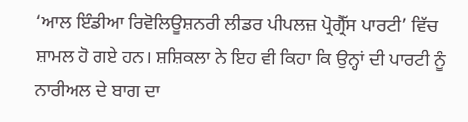‘ਆਲ ਇੰਡੀਆ ਰਿਵੋਲਿਊਸ਼ਨਰੀ ਲੀਡਰ ਪੀਪਲਜ਼ ਪ੍ਰੋਗ੍ਰੈੱਸ ਪਾਰਟੀ’ ਵਿੱਚ ਸ਼ਾਮਲ ਹੋ ਗਏ ਹਨ। ਸ਼ਸ਼ਿਕਲਾ ਨੇ ਇਹ ਵੀ ਕਿਹਾ ਕਿ ਉਨ੍ਹਾਂ ਦੀ ਪਾਰਟੀ ਨੂੰ ਨਾਰੀਅਲ ਦੇ ਬਾਗ ਦਾ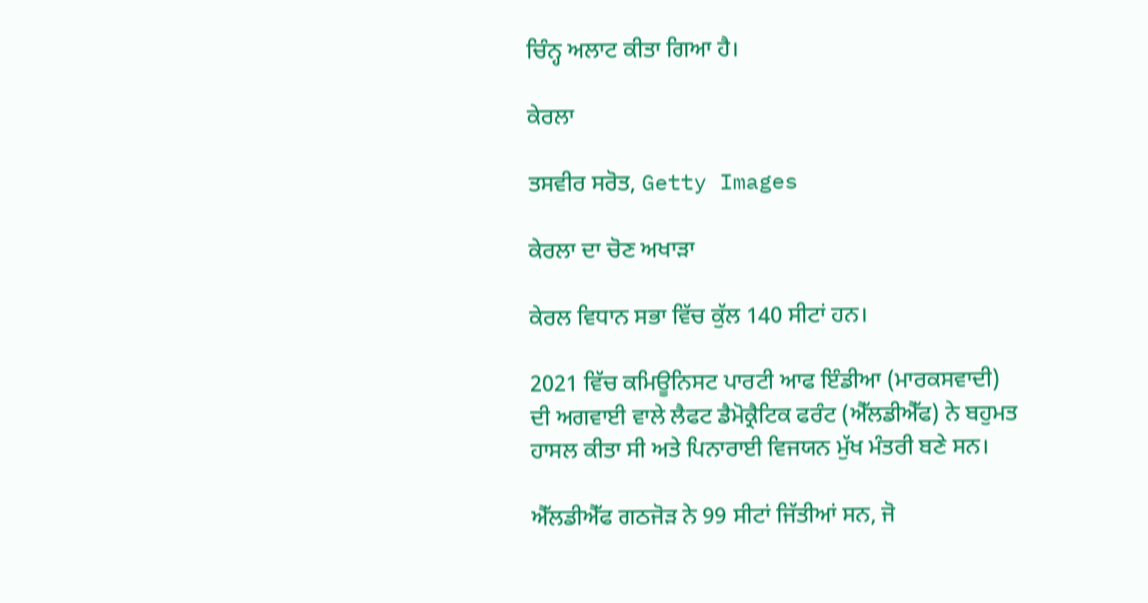ਚਿੰਨ੍ਹ ਅਲਾਟ ਕੀਤਾ ਗਿਆ ਹੈ।

ਕੇਰਲਾ

ਤਸਵੀਰ ਸਰੋਤ, Getty Images

ਕੇਰਲਾ ਦਾ ਚੋਣ ਅਖਾੜਾ

ਕੇਰਲ ਵਿਧਾਨ ਸਭਾ ਵਿੱਚ ਕੁੱਲ 140 ਸੀਟਾਂ ਹਨ।

2021 ਵਿੱਚ ਕਮਿਊਨਿਸਟ ਪਾਰਟੀ ਆਫ ਇੰਡੀਆ (ਮਾਰਕਸਵਾਦੀ) ਦੀ ਅਗਵਾਈ ਵਾਲੇ ਲੈਫਟ ਡੈਮੋਕ੍ਰੈਟਿਕ ਫਰੰਟ (ਐੱਲਡੀਐੱਫ) ਨੇ ਬਹੁਮਤ ਹਾਸਲ ਕੀਤਾ ਸੀ ਅਤੇ ਪਿਨਾਰਾਈ ਵਿਜਯਨ ਮੁੱਖ ਮੰਤਰੀ ਬਣੇ ਸਨ।

ਐੱਲਡੀਐੱਫ ਗਠਜੋੜ ਨੇ 99 ਸੀਟਾਂ ਜਿੱਤੀਆਂ ਸਨ, ਜੋ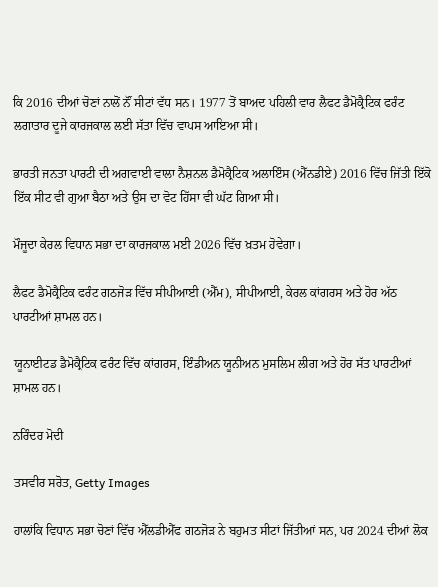ਕਿ 2016 ਦੀਆਂ ਚੋਣਾਂ ਨਾਲੋਂ ਨੌਂ ਸੀਟਾਂ ਵੱਧ ਸਨ। 1977 ਤੋਂ ਬਾਅਦ ਪਹਿਲੀ ਵਾਰ ਲੈਫਟ ਡੈਮੋਕ੍ਰੈਟਿਕ ਫਰੰਟ ਲਗਾਤਾਰ ਦੂਜੇ ਕਾਰਜਕਾਲ ਲਈ ਸੱਤਾ ਵਿੱਚ ਵਾਪਸ ਆਇਆ ਸੀ।

ਭਾਰਤੀ ਜਨਤਾ ਪਾਰਟੀ ਦੀ ਅਗਵਾਈ ਵਾਲਾ ਨੈਸ਼ਨਲ ਡੈਮੋਕ੍ਰੈਟਿਕ ਅਲਾਇੰਸ (ਐੱਨਡੀਏ) 2016 ਵਿੱਚ ਜਿੱਤੀ ਇੱਕੋ ਇੱਕ ਸੀਟ ਵੀ ਗੁਆ ਬੈਠਾ ਅਤੇ ਉਸ ਦਾ ਵੋਟ ਹਿੱਸਾ ਵੀ ਘੱਟ ਗਿਆ ਸੀ।

ਮੌਜੂਦਾ ਕੇਰਲ ਵਿਧਾਨ ਸਭਾ ਦਾ ਕਾਰਜਕਾਲ ਮਈ 2026 ਵਿੱਚ ਖ਼ਤਮ ਹੋਵੇਗਾ।

ਲੈਫਟ ਡੈਮੋਕ੍ਰੈਟਿਕ ਫਰੰਟ ਗਠਜੋੜ ਵਿੱਚ ਸੀਪੀਆਈ (ਐੱਮ), ਸੀਪੀਆਈ, ਕੇਰਲ ਕਾਂਗਰਸ ਅਤੇ ਹੋਰ ਅੱਠ ਪਾਰਟੀਆਂ ਸ਼ਾਮਲ ਹਨ।

ਯੂਨਾਈਟਡ ਡੈਮੋਕ੍ਰੈਟਿਕ ਫਰੰਟ ਵਿੱਚ ਕਾਂਗਰਸ, ਇੰਡੀਅਨ ਯੂਨੀਅਨ ਮੁਸਲਿਮ ਲੀਗ ਅਤੇ ਹੋਰ ਸੱਤ ਪਾਰਟੀਆਂ ਸ਼ਾਮਲ ਹਨ।

ਨਰਿੰਦਰ ਮੋਦੀ

ਤਸਵੀਰ ਸਰੋਤ, Getty Images

ਹਾਲਾਂਕਿ ਵਿਧਾਨ ਸਭਾ ਚੋਣਾਂ ਵਿੱਚ ਐੱਲਡੀਐੱਫ ਗਠਜੋੜ ਨੇ ਬਹੁਮਤ ਸੀਟਾਂ ਜਿੱਤੀਆਂ ਸਨ, ਪਰ 2024 ਦੀਆਂ ਲੋਕ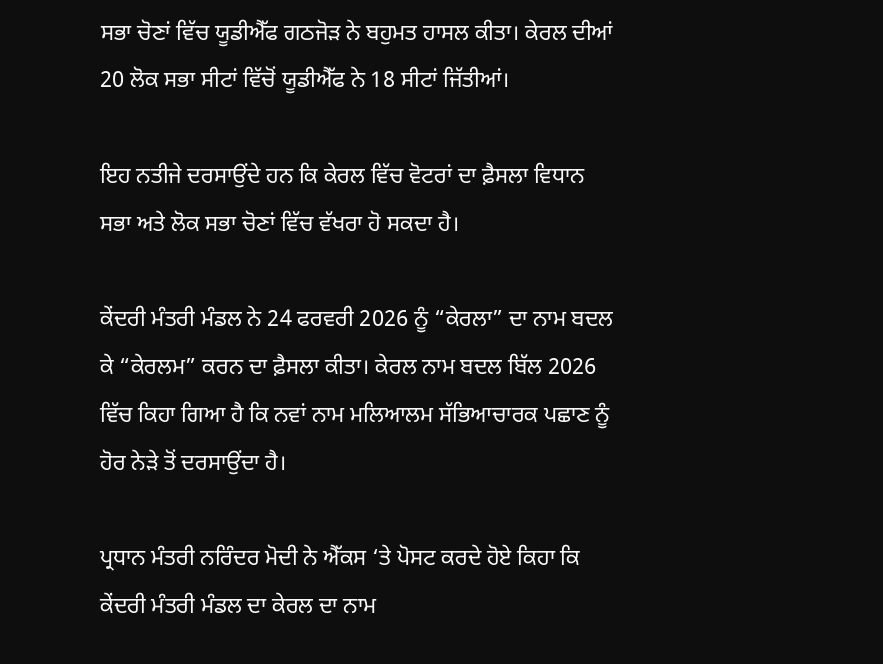ਸਭਾ ਚੋਣਾਂ ਵਿੱਚ ਯੂਡੀਐੱਫ ਗਠਜੋੜ ਨੇ ਬਹੁਮਤ ਹਾਸਲ ਕੀਤਾ। ਕੇਰਲ ਦੀਆਂ 20 ਲੋਕ ਸਭਾ ਸੀਟਾਂ ਵਿੱਚੋਂ ਯੂਡੀਐੱਫ ਨੇ 18 ਸੀਟਾਂ ਜਿੱਤੀਆਂ।

ਇਹ ਨਤੀਜੇ ਦਰਸਾਉਂਦੇ ਹਨ ਕਿ ਕੇਰਲ ਵਿੱਚ ਵੋਟਰਾਂ ਦਾ ਫ਼ੈਸਲਾ ਵਿਧਾਨ ਸਭਾ ਅਤੇ ਲੋਕ ਸਭਾ ਚੋਣਾਂ ਵਿੱਚ ਵੱਖਰਾ ਹੋ ਸਕਦਾ ਹੈ।

ਕੇਂਦਰੀ ਮੰਤਰੀ ਮੰਡਲ ਨੇ 24 ਫਰਵਰੀ 2026 ਨੂੰ “ਕੇਰਲਾ” ਦਾ ਨਾਮ ਬਦਲ ਕੇ “ਕੇਰਲਮ” ਕਰਨ ਦਾ ਫ਼ੈਸਲਾ ਕੀਤਾ। ਕੇਰਲ ਨਾਮ ਬਦਲ ਬਿੱਲ 2026 ਵਿੱਚ ਕਿਹਾ ਗਿਆ ਹੈ ਕਿ ਨਵਾਂ ਨਾਮ ਮਲਿਆਲਮ ਸੱਭਿਆਚਾਰਕ ਪਛਾਣ ਨੂੰ ਹੋਰ ਨੇੜੇ ਤੋਂ ਦਰਸਾਉਂਦਾ ਹੈ।

ਪ੍ਰਧਾਨ ਮੰਤਰੀ ਨਰਿੰਦਰ ਮੋਦੀ ਨੇ ਐੱਕਸ ‘ਤੇ ਪੋਸਟ ਕਰਦੇ ਹੋਏ ਕਿਹਾ ਕਿ ਕੇਂਦਰੀ ਮੰਤਰੀ ਮੰਡਲ ਦਾ ਕੇਰਲ ਦਾ ਨਾਮ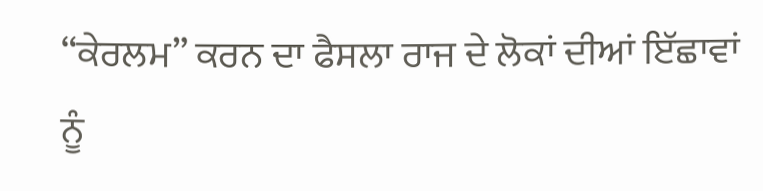“ਕੇਰਲਮ” ਕਰਨ ਦਾ ਫੈਸਲਾ ਰਾਜ ਦੇ ਲੋਕਾਂ ਦੀਆਂ ਇੱਛਾਵਾਂ ਨੂੰ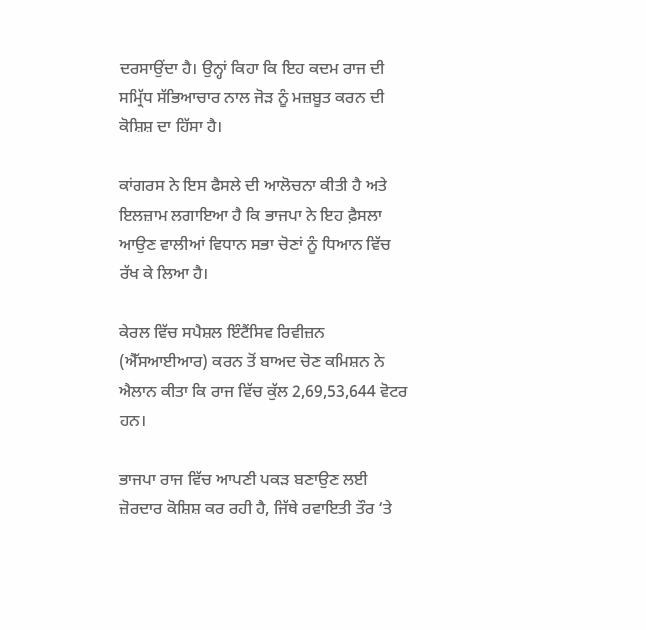ਦਰਸਾਉਂਦਾ ਹੈ। ਉਨ੍ਹਾਂ ਕਿਹਾ ਕਿ ਇਹ ਕਦਮ ਰਾਜ ਦੀ ਸਮ੍ਰਿੱਧ ਸੱਭਿਆਚਾਰ ਨਾਲ ਜੋੜ ਨੂੰ ਮਜ਼ਬੂਤ ਕਰਨ ਦੀ ਕੋਸ਼ਿਸ਼ ਦਾ ਹਿੱਸਾ ਹੈ।

ਕਾਂਗਰਸ ਨੇ ਇਸ ਫੈਸਲੇ ਦੀ ਆਲੋਚਨਾ ਕੀਤੀ ਹੈ ਅਤੇ ਇਲਜ਼ਾਮ ਲਗਾਇਆ ਹੈ ਕਿ ਭਾਜਪਾ ਨੇ ਇਹ ਫ਼ੈਸਲਾ ਆਉਣ ਵਾਲੀਆਂ ਵਿਧਾਨ ਸਭਾ ਚੋਣਾਂ ਨੂੰ ਧਿਆਨ ਵਿੱਚ ਰੱਖ ਕੇ ਲਿਆ ਹੈ।

ਕੇਰਲ ਵਿੱਚ ਸਪੈਸ਼ਲ ਇੰਟੈਂਸਿਵ ਰਿਵੀਜ਼ਨ (ਐੱਸਆਈਆਰ) ਕਰਨ ਤੋਂ ਬਾਅਦ ਚੋਣ ਕਮਿਸ਼ਨ ਨੇ ਐਲਾਨ ਕੀਤਾ ਕਿ ਰਾਜ ਵਿੱਚ ਕੁੱਲ 2,69,53,644 ਵੋਟਰ ਹਨ।

ਭਾਜਪਾ ਰਾਜ ਵਿੱਚ ਆਪਣੀ ਪਕੜ ਬਣਾਉਣ ਲਈ ਜ਼ੋਰਦਾਰ ਕੋਸ਼ਿਸ਼ ਕਰ ਰਹੀ ਹੈ, ਜਿੱਥੇ ਰਵਾਇਤੀ ਤੌਰ ‘ਤੇ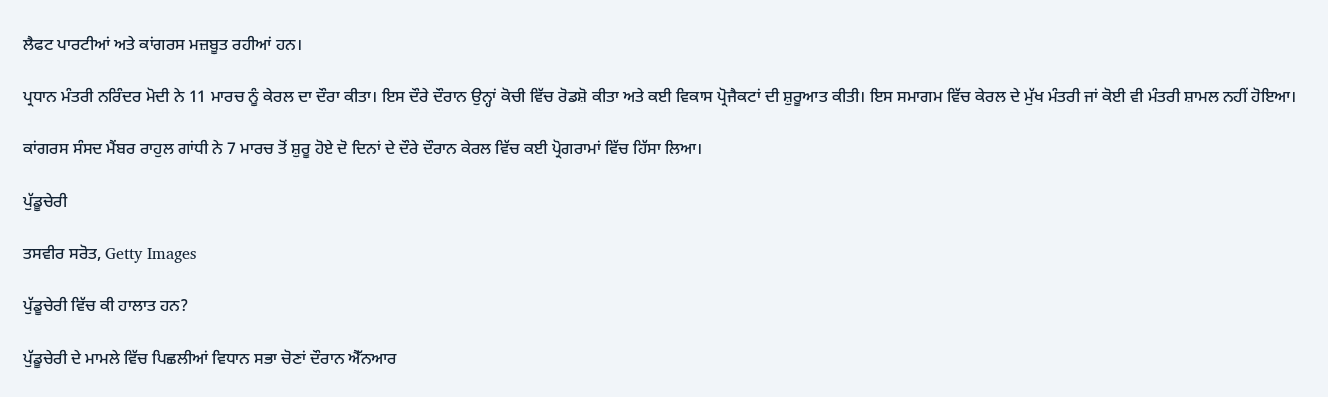ਲੈਫਟ ਪਾਰਟੀਆਂ ਅਤੇ ਕਾਂਗਰਸ ਮਜ਼ਬੂਤ ਰਹੀਆਂ ਹਨ।

ਪ੍ਰਧਾਨ ਮੰਤਰੀ ਨਰਿੰਦਰ ਮੋਦੀ ਨੇ 11 ਮਾਰਚ ਨੂੰ ਕੇਰਲ ਦਾ ਦੌਰਾ ਕੀਤਾ। ਇਸ ਦੌਰੇ ਦੌਰਾਨ ਉਨ੍ਹਾਂ ਕੋਚੀ ਵਿੱਚ ਰੋਡਸ਼ੋ ਕੀਤਾ ਅਤੇ ਕਈ ਵਿਕਾਸ ਪ੍ਰੋਜੈਕਟਾਂ ਦੀ ਸ਼ੁਰੂਆਤ ਕੀਤੀ। ਇਸ ਸਮਾਗਮ ਵਿੱਚ ਕੇਰਲ ਦੇ ਮੁੱਖ ਮੰਤਰੀ ਜਾਂ ਕੋਈ ਵੀ ਮੰਤਰੀ ਸ਼ਾਮਲ ਨਹੀਂ ਹੋਇਆ।

ਕਾਂਗਰਸ ਸੰਸਦ ਮੈਂਬਰ ਰਾਹੁਲ ਗਾਂਧੀ ਨੇ 7 ਮਾਰਚ ਤੋਂ ਸ਼ੁਰੂ ਹੋਏ ਦੋ ਦਿਨਾਂ ਦੇ ਦੌਰੇ ਦੌਰਾਨ ਕੇਰਲ ਵਿੱਚ ਕਈ ਪ੍ਰੋਗਰਾਮਾਂ ਵਿੱਚ ਹਿੱਸਾ ਲਿਆ।

ਪੁੱਡੂਚੇਰੀ

ਤਸਵੀਰ ਸਰੋਤ, Getty Images

ਪੁੱਡੂਚੇਰੀ ਵਿੱਚ ਕੀ ਹਾਲਾਤ ਹਨ?

ਪੁੱਡੂਚੇਰੀ ਦੇ ਮਾਮਲੇ ਵਿੱਚ ਪਿਛਲੀਆਂ ਵਿਧਾਨ ਸਭਾ ਚੋਣਾਂ ਦੌਰਾਨ ਐੱਨਆਰ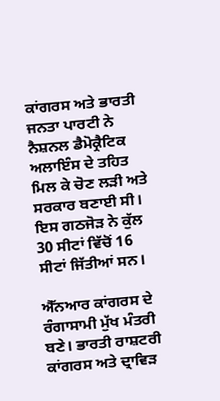ਕਾਂਗਰਸ ਅਤੇ ਭਾਰਤੀ ਜਨਤਾ ਪਾਰਟੀ ਨੇ ਨੈਸ਼ਨਲ ਡੈਮੋਕ੍ਰੈਟਿਕ ਅਲਾਇੰਸ ਦੇ ਤਹਿਤ ਮਿਲ ਕੇ ਚੋਣ ਲੜੀ ਅਤੇ ਸਰਕਾਰ ਬਣਾਈ ਸੀ। ਇਸ ਗਠਜੋੜ ਨੇ ਕੁੱਲ 30 ਸੀਟਾਂ ਵਿੱਚੋਂ 16 ਸੀਟਾਂ ਜਿੱਤੀਆਂ ਸਨ।

ਐੱਨਆਰ ਕਾਂਗਰਸ ਦੇ ਰੰਗਾਸਾਮੀ ਮੁੱਖ ਮੰਤਰੀ ਬਣੇ। ਭਾਰਤੀ ਰਾਸ਼ਟਰੀ ਕਾਂਗਰਸ ਅਤੇ ਦ੍ਰਾਵਿੜ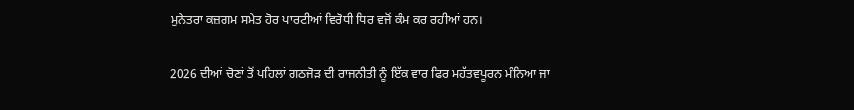ਮੁਨੇਤਰਾ ਕਜ਼ਗਮ ਸਮੇਤ ਹੋਰ ਪਾਰਟੀਆਂ ਵਿਰੋਧੀ ਧਿਰ ਵਜੋਂ ਕੰਮ ਕਰ ਰਹੀਆਂ ਹਨ।

2026 ਦੀਆਂ ਚੋਣਾਂ ਤੋਂ ਪਹਿਲਾਂ ਗਠਜੋੜ ਦੀ ਰਾਜਨੀਤੀ ਨੂੰ ਇੱਕ ਵਾਰ ਫਿਰ ਮਹੱਤਵਪੂਰਨ ਮੰਨਿਆ ਜਾ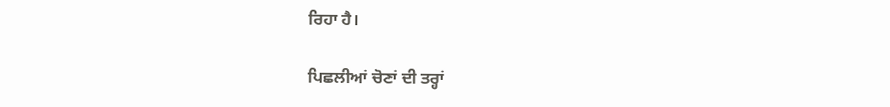ਰਿਹਾ ਹੈ।

ਪਿਛਲੀਆਂ ਚੋਣਾਂ ਦੀ ਤਰ੍ਹਾਂ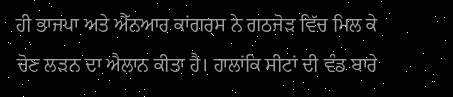ਹੀ ਭਾਜਪਾ ਅਤੇ ਐੱਨਆਰ ਕਾਂਗਰਸ ਨੇ ਗਠਜੋੜ ਵਿੱਚ ਮਿਲ ਕੇ ਚੋਣ ਲੜਨ ਦਾ ਐਲਾਨ ਕੀਤਾ ਹੈ। ਹਾਲਾਂਕਿ ਸੀਟਾਂ ਦੀ ਵੰਡ ਬਾਰੇ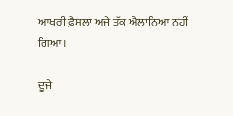ਆਖਰੀ ਫ਼ੈਸਲਾ ਅਜੇ ਤੱਕ ਐਲਾਨਿਆ ਨਹੀਂ ਗਿਆ।

ਦੂਜੇ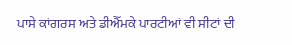ਪਾਸੇ ਕਾਂਗਰਸ ਅਤੇ ਡੀਐੱਮਕੇ ਪਾਰਟੀਆਂ ਵੀ ਸੀਟਾਂ ਦੀ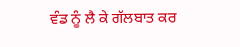ਵੰਡ ਨੂੰ ਲੈ ਕੇ ਗੱਲਬਾਤ ਕਰ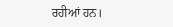ਰਹੀਆਂ ਹਨ।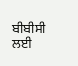ਬੀਬੀਸੀ ਲਈ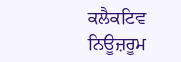ਕਲੈਕਟਿਵ ਨਿਊਜ਼ਰੂਮ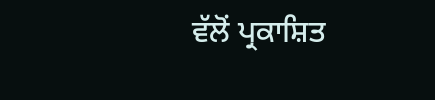ਵੱਲੋਂ ਪ੍ਰਕਾਸ਼ਿਤ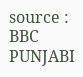source : BBC PUNJABI